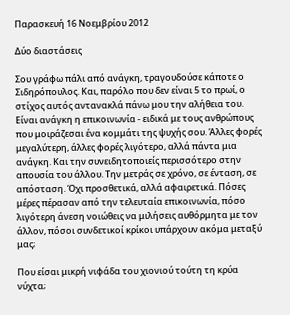Παρασκευή 16 Νοεμβρίου 2012

Δύο διαστάσεις

Σου γράφω πάλι από ανάγκη, τραγουδούσε κάποτε ο Σιδηρόπουλος. Και, παρόλο που δεν είναι 5 το πρωί, ο στίχος αυτός αντανακλά πάνω μου την αλήθεια του. Είναι ανάγκη η επικοινωνία - ειδικά με τους ανθρώπους που μοιράζεσαι ένα κομμάτι της ψυχής σου. Άλλες φορές μεγαλύτερη, άλλες φορές λιγότερο, αλλά πάντα μια ανάγκη. Και την συνειδητοποιείς περισσότερο στην απουσία του άλλου. Την μετράς σε χρόνο, σε ένταση, σε απόσταση. Όχι προσθετικά, αλλά αφαιρετικά. Πόσες μέρες πέρασαν από την τελευταία επικοινωνία, πόσο λιγότερη άνεση νοιώθεις να μιλήσεις αυθόρμητα με τον άλλον, πόσοι συνδετικοί κρίκοι υπάρχουν ακόμα μεταξύ μας;

Που είσαι μικρή νιφάδα του χιονιού τούτη τη κρύα νύχτα;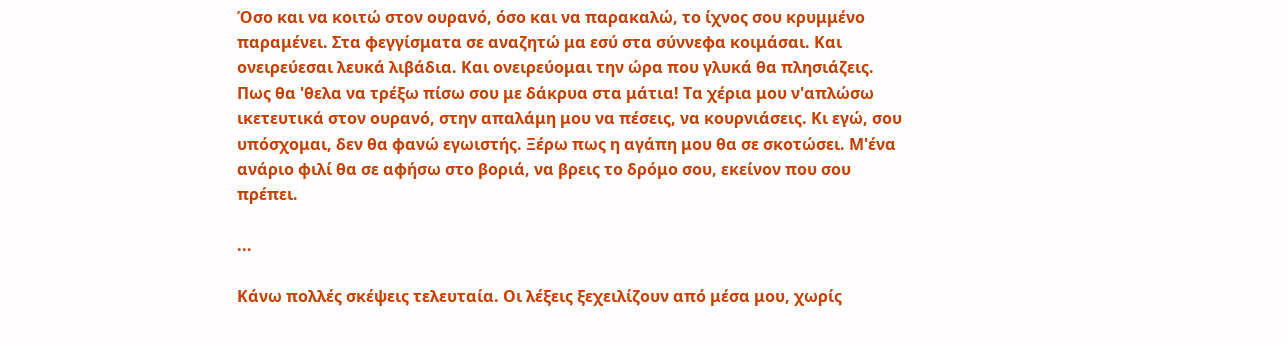Όσο και να κοιτώ στον ουρανό, όσο και να παρακαλώ, το ίχνος σου κρυμμένο παραμένει. Στα φεγγίσματα σε αναζητώ μα εσύ στα σύννεφα κοιμάσαι. Και ονειρεύεσαι λευκά λιβάδια. Και ονειρεύομαι την ώρα που γλυκά θα πλησιάζεις. Πως θα 'θελα να τρέξω πίσω σου με δάκρυα στα μάτια! Τα χέρια μου ν'απλώσω ικετευτικά στον ουρανό, στην απαλάμη μου να πέσεις, να κουρνιάσεις. Κι εγώ, σου υπόσχομαι, δεν θα φανώ εγωιστής. Ξέρω πως η αγάπη μου θα σε σκοτώσει. Μ'ένα ανάριο φιλί θα σε αφήσω στο βοριά, να βρεις το δρόμο σου, εκείνον που σου πρέπει.

...

Κάνω πολλές σκέψεις τελευταία. Οι λέξεις ξεχειλίζουν από μέσα μου, χωρίς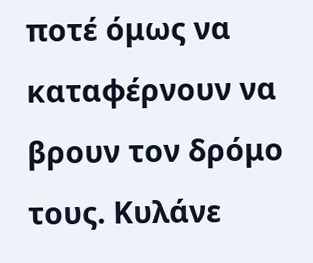ποτέ όμως να καταφέρνουν να βρουν τον δρόμο τους. Κυλάνε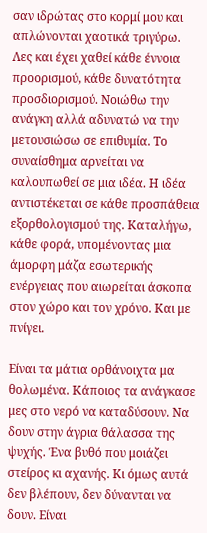σαν ιδρώτας στο κορμί μου και απλώνονται χαοτικά τριγύρω. Λες και έχει χαθεί κάθε έννοια προορισμού, κάθε δυνατότητα προσδιορισμού. Νοιώθω την ανάγκη αλλά αδυνατώ να την μετουσιώσω σε επιθυμία. Το συναίσθημα αρνείται να καλουπωθεί σε μια ιδέα. Η ιδέα αντιστέκεται σε κάθε προσπάθεια εξορθολογισμού της. Καταλήγω, κάθε φορά, υπομένοντας μια άμορφη μάζα εσωτερικής ενέργειας που αιωρείται άσκοπα στον χώρο και τον χρόνο. Και με πνίγει.

Είναι τα μάτια ορθάνοιχτα μα θολωμένα. Κάποιος τα ανάγκασε μες στο νερό να καταδύσουν. Να δουν στην άγρια θάλασσα της ψυχής. Ένα βυθό που μοιάζει στείρος κι αχανής. Κι όμως αυτά δεν βλέπουν, δεν δύνανται να δουν. Είναι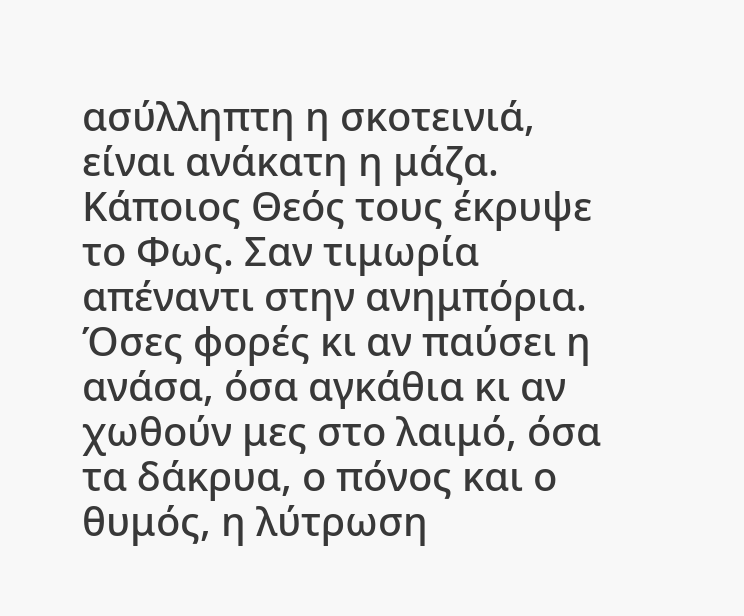ασύλληπτη η σκοτεινιά, είναι ανάκατη η μάζα. Κάποιος Θεός τους έκρυψε το Φως. Σαν τιμωρία απέναντι στην ανημπόρια. Όσες φορές κι αν παύσει η ανάσα, όσα αγκάθια κι αν χωθούν μες στο λαιμό, όσα τα δάκρυα, ο πόνος και ο θυμός, η λύτρωση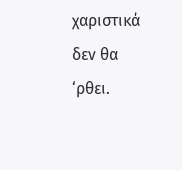χαριστικά δεν θα ‘ρθει.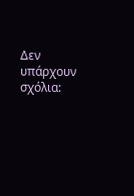Δεν υπάρχουν σχόλια: